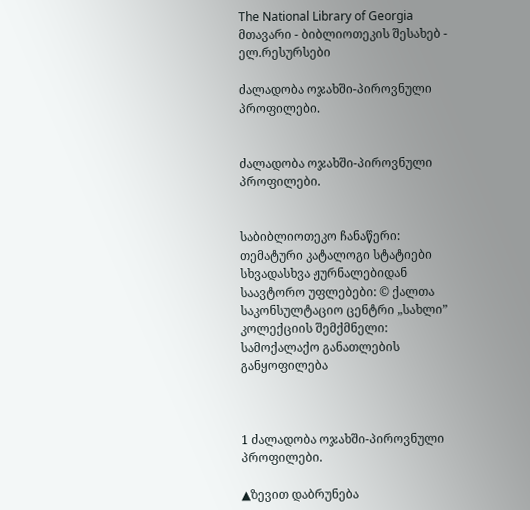The National Library of Georgia მთავარი - ბიბლიოთეკის შესახებ - ელ.რესურსები

ძალადობა ოჯახში-პიროვნული პროფილები.


ძალადობა ოჯახში-პიროვნული პროფილები.


საბიბლიოთეკო ჩანაწერი:
თემატური კატალოგი სტატიები სხვადასხვა ჟურნალებიდან
საავტორო უფლებები: © ქალთა საკონსულტაციო ცენტრი „სახლი”
კოლექციის შემქმნელი: სამოქალაქო განათლების განყოფილება



1 ძალადობა ოჯახში-პიროვნული პროფილები.

▲ზევით დაბრუნება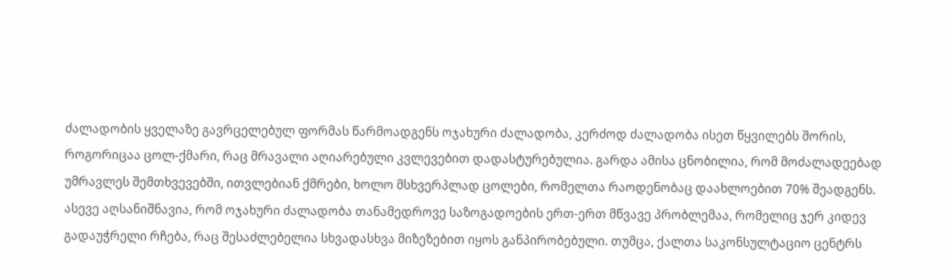ძალადობის ყველაზე გავრცელებულ ფორმას წარმოადგენს ოჯახური ძალადობა, კერძოდ ძალადობა ისეთ წყვილებს შორის, როგორიცაა ცოლ-ქმარი, რაც მრავალი აღიარებული კვლევებით დადასტურებულია. გარდა ამისა ცნობილია, რომ მოძალადეებად უმრავლეს შემთხვევებში, ითვლებიან ქმრები, ხოლო მსხვერპლად ცოლები, რომელთა რაოდენობაც დაახლოებით 70% შეადგენს. ასევე აღსანიშნავია, რომ ოჯახური ძალადობა თანამედროვე საზოგადოების ერთ-ერთ მწვავე პრობლემაა, რომელიც ჯერ კიდევ გადაუჭრელი რჩება, რაც შესაძლებელია სხვადასხვა მიზეზებით იყოს განპირობებული. თუმცა, ქალთა საკონსულტაციო ცენტრს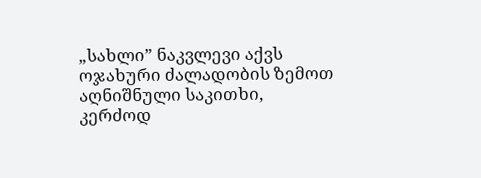„სახლი” ნაკვლევი აქვს ოჯახური ძალადობის ზემოთ აღნიშნული საკითხი, კერძოდ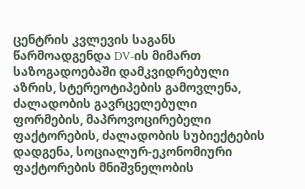ცენტრის კვლევის საგანს წარმოადგენდა DV-ის მიმართ საზოგადოებაში დამკვიდრებული აზრის, სტერეოტიპების გამოვლენა, ძალადობის გავრცელებული ფორმების, მაპროვოცირებელი ფაქტორების, ძალადობის სუბიექტების დადგენა, სოციალურ-ეკონომიური ფაქტორების მნიშვნელობის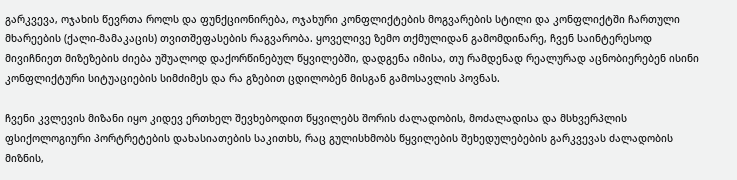გარკვევა, ოჯახის წევრთა როლს და ფუნქციონირება, ოჯახური კონფლიქტების მოგვარების სტილი და კონფლიქტში ჩართული მხარეების (ქალი-მამაკაცის) თვითშეფასების რაგვარობა. ყოველივე ზემო თქმულიდან გამომდინარე, ჩვენ საინტერესოდ მივიჩნიეთ მიზეზების ძიება უშუალოდ დაქორწინებულ წყვილებში, დადგენა იმისა, თუ რამდენად რეალურად აცნობიერებენ ისინი კონფლიქტური სიტუაციების სიმძიმეს და რა გზებით ცდილობენ მისგან გამოსავლის პოვნას.

ჩვენი კვლევის მიზანი იყო კიდევ ერთხელ შევხებოდით წყვილებს შორის ძალადობის, მოძალადისა და მსხვერპლის ფსიქოლოგიური პორტრეტების დახასიათების საკითხს, რაც გულისხმობს წყვილების შეხედულებების გარკვევას ძალადობის მიზნის,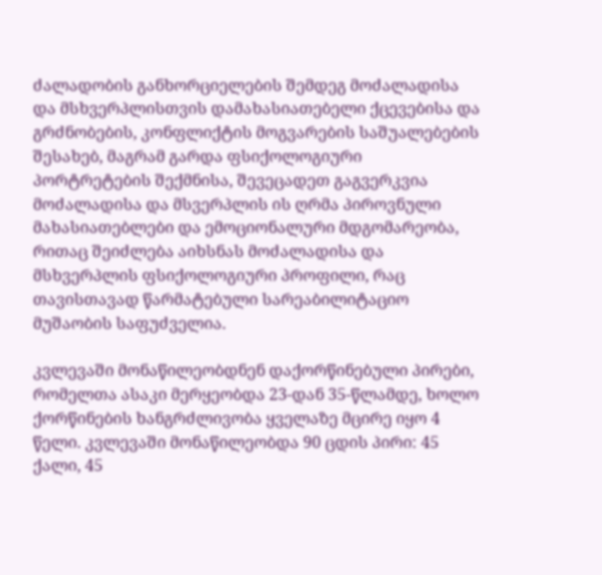ძალადობის განხორციელების შემდეგ მოძალადისა და მსხვერპლისთვის დამახასიათებელი ქცევებისა და გრძნობების, კონფლიქტის მოგვარების საშუალებების შესახებ, მაგრამ გარდა ფსიქოლოგიური პორტრეტების შექმნისა, შევეცადეთ გაგვერკვია მოძალადისა და მსვერპლის ის ღრმა პიროვნული მახასიათებლები და ემოციონალური მდგომარეობა, რითაც შეიძლება აიხსნას მოძალადისა და მსხვერპლის ფსიქოლოგიური პროფილი, რაც თავისთავად წარმატებული სარეაბილიტაციო მუშაობის საფუძველია.

კვლევაში მონაწილეობდნენ დაქორწინებული პირები, რომელთა ასაკი მერყეობდა 23-დან 35-წლამდე, ხოლო ქორწინების ხანგრძლივობა ყველაზე მცირე იყო 4 წელი. კვლევაში მონაწილეობდა 90 ცდის პირი: 45 ქალი, 45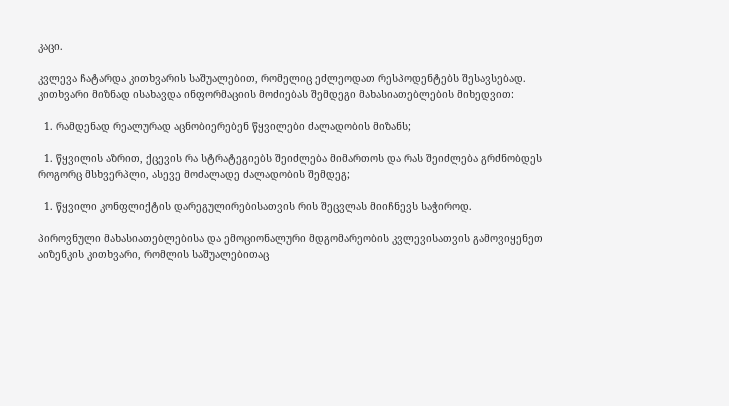კაცი.

კვლევა ჩატარდა კითხვარის საშუალებით, რომელიც ეძლეოდათ რესპოდენტებს შესავსებად. კითხვარი მიზნად ისახავდა ინფორმაციის მოძიებას შემდეგი მახასიათებლების მიხედვით:

  1. რამდენად რეალურად აცნობიერებენ წყვილები ძალადობის მიზანს;

  1. წყვილის აზრით, ქცევის რა სტრატეგიებს შეიძლება მიმართოს და რას შეიძლება გრძნობდეს როგორც მსხვერპლი, ასევე მოძალადე ძალადობის შემდეგ;

  1. წყვილი კონფლიქტის დარეგულირებისათვის რის შეცვლას მიიჩნევს საჭიროდ.

პიროვნული მახასიათებლებისა და ემოციონალური მდგომარეობის კვლევისათვის გამოვიყენეთ აიზენკის კითხვარი, რომლის საშუალებითაც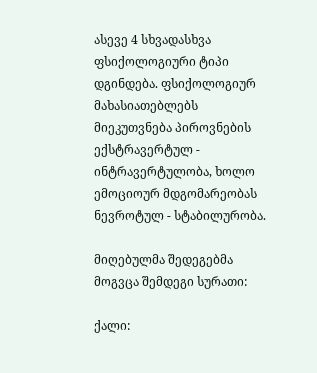ასევე 4 სხვადასხვა ფსიქოლოგიური ტიპი დგინდება. ფსიქოლოგიურ მახასიათებლებს მიეკუთვნება პიროვნების ექსტრავერტულ - ინტრავერტულობა, ხოლო ემოციოურ მდგომარეობას ნევროტულ - სტაბილურობა.

მიღებულმა შედეგებმა მოგვცა შემდეგი სურათი:

ქალი: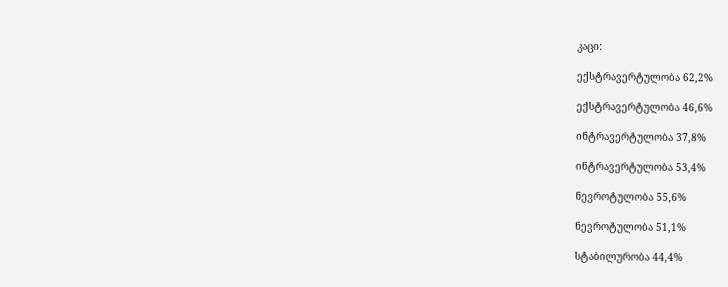კაცი:

ექსტრავერტულობა 62,2%

ექსტრავერტულობა 46,6%

ინტრავერტულობა 37,8%

ინტრავერტულობა 53,4%

ნევროტულობა 55,6%

ნევროტულობა 51,1%

სტაბილურობა 44,4%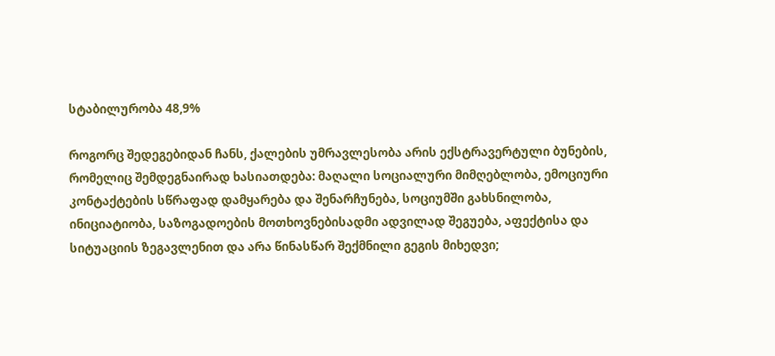სტაბილურობა 48,9%

როგორც შედეგებიდან ჩანს, ქალების უმრავლესობა არის ექსტრავერტული ბუნების, რომელიც შემდეგნაირად ხასიათდება: მაღალი სოციალური მიმღებლობა, ემოციური კონტაქტების სწრაფად დამყარება და შენარჩუნება, სოციუმში გახსნილობა, ინიციატიობა, საზოგადოების მოთხოვნებისადმი ადვილად შეგუება, აფექტისა და სიტუაციის ზეგავლენით და არა წინასწარ შექმნილი გეგის მიხედვი;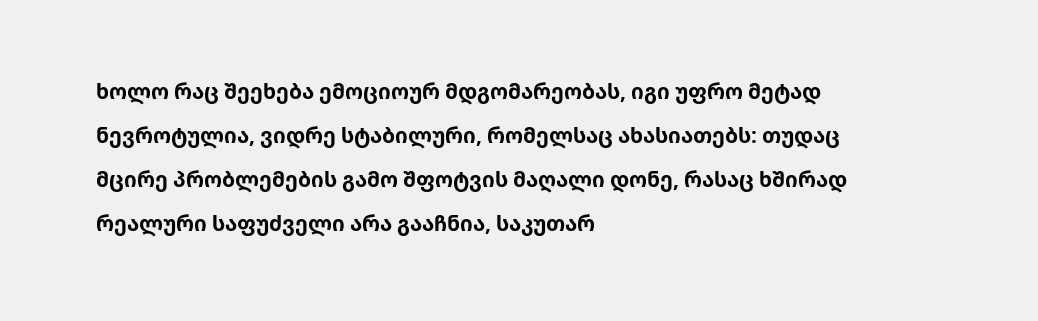ხოლო რაც შეეხება ემოციოურ მდგომარეობას, იგი უფრო მეტად ნევროტულია, ვიდრე სტაბილური, რომელსაც ახასიათებს: თუდაც მცირე პრობლემების გამო შფოტვის მაღალი დონე, რასაც ხშირად რეალური საფუძველი არა გააჩნია, საკუთარ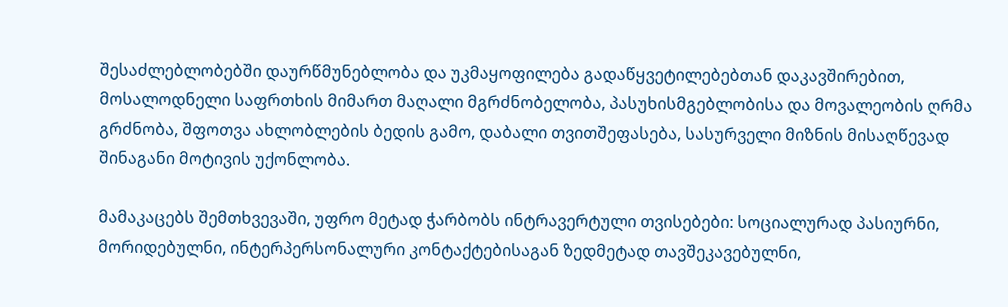შესაძლებლობებში დაურწმუნებლობა და უკმაყოფილება გადაწყვეტილებებთან დაკავშირებით, მოსალოდნელი საფრთხის მიმართ მაღალი მგრძნობელობა, პასუხისმგებლობისა და მოვალეობის ღრმა გრძნობა, შფოთვა ახლობლების ბედის გამო, დაბალი თვითშეფასება, სასურველი მიზნის მისაღწევად შინაგანი მოტივის უქონლობა.

მამაკაცებს შემთხვევაში, უფრო მეტად ჭარბობს ინტრავერტული თვისებები: სოციალურად პასიურნი, მორიდებულნი, ინტერპერსონალური კონტაქტებისაგან ზედმეტად თავშეკავებულნი,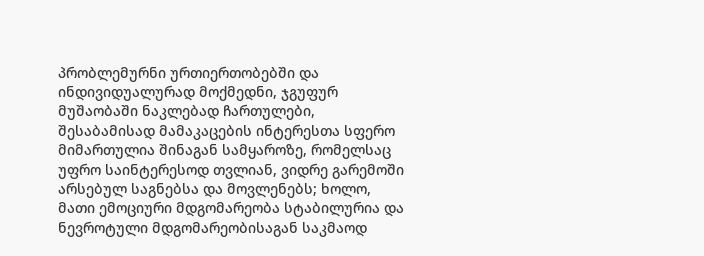პრობლემურნი ურთიერთობებში და ინდივიდუალურად მოქმედნი, ჯგუფურ მუშაობაში ნაკლებად ჩართულები, შესაბამისად მამაკაცების ინტერესთა სფერო მიმართულია შინაგან სამყაროზე, რომელსაც უფრო საინტერესოდ თვლიან, ვიდრე გარემოში არსებულ საგნებსა და მოვლენებს; ხოლო, მათი ემოციური მდგომარეობა სტაბილურია და ნევროტული მდგომარეობისაგან საკმაოდ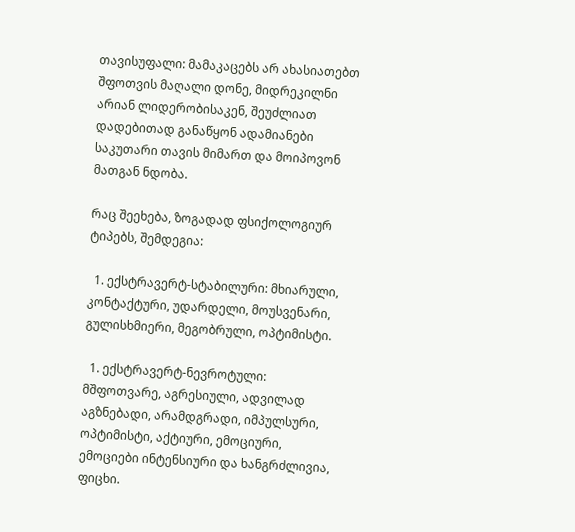თავისუფალი: მამაკაცებს არ ახასიათებთ შფოთვის მაღალი დონე, მიდრეკილნი არიან ლიდერობისაკენ, შეუძლიათ დადებითად განაწყონ ადამიანები საკუთარი თავის მიმართ და მოიპოვონ მათგან ნდობა.

რაც შეეხება, ზოგადად ფსიქოლოგიურ ტიპებს, შემდეგია:

  1. ექსტრავერტ-სტაბილური: მხიარული, კონტაქტური, უდარდელი, მოუსვენარი, გულისხმიერი, მეგობრული, ოპტიმისტი.

  1. ექსტრავერტ-ნევროტული: მშფოთვარე, აგრესიული, ადვილად აგზნებადი, არამდგრადი, იმპულსური, ოპტიმისტი, აქტიური, ემოციური, ემოციები ინტენსიური და ხანგრძლივია, ფიცხი.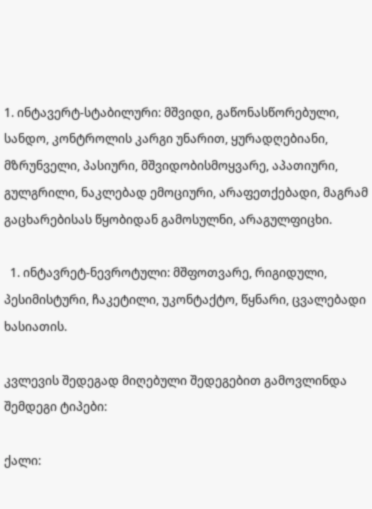1. ინტავერტ-სტაბილური: მშვიდი, გაწონასწორებული, სანდო, კონტროლის კარგი უნარით, ყურადღებიანი, მზრუნველი, პასიური, მშვიდობისმოყვარე, აპათიური, გულგრილი, ნაკლებად ემოციური, არაფეთქებადი, მაგრამ გაცხარებისას წყობიდან გამოსულნი, არაგულფიცხი.

  1. ინტავრეტ-ნევროტული: მშფოთვარე, რიგიდული, პესიმისტური, ჩაკეტილი, უკონტაქტო, წყნარი, ცვალებადი ხასიათის.

კვლევის შედეგად მიღებული შედეგებით გამოვლინდა შემდეგი ტიპები:

ქალი: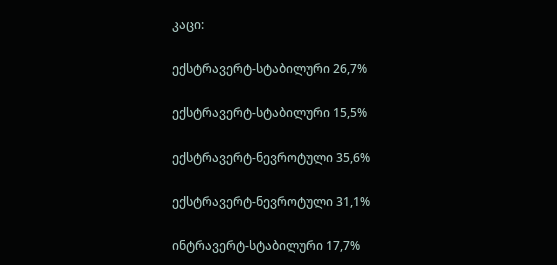კაცი:

ექსტრავერტ-სტაბილური 26,7%

ექსტრავერტ-სტაბილური 15,5%

ექსტრავერტ-ნევროტული 35,6%

ექსტრავერტ-ნევროტული 31,1%

ინტრავერტ-სტაბილური 17,7%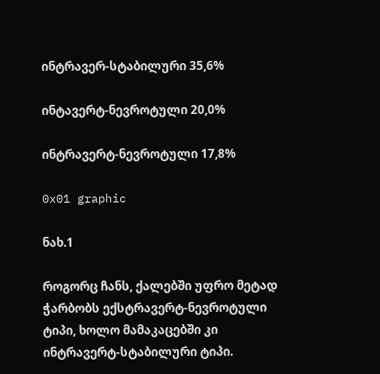ინტრავერ-სტაბილური 35,6%

ინტავერტ-ნევროტული 20,0%

ინტრავერტ-ნევროტული 17,8%

0x01 graphic

ნახ.1

როგორც ჩანს, ქალებში უფრო მეტად ჭარბობს ექსტრავერტ-ნევროტული ტიპი, ხოლო მამაკაცებში კი ინტრავერტ-სტაბილური ტიპი.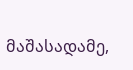მაშასადამე,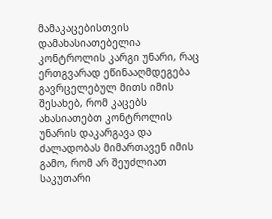მამაკაცებისთვის დამახასიათებელია კონტროლის კარგი უნარი, რაც ერთგვარად ეწინააღმდეგება გავრცელებულ მითს იმის შესახებ, რომ კაცებს ახასიათებთ კონტროლის უნარის დაკარგავა და ძალადობას მიმართავენ იმის გამო, რომ არ შეუძლიათ საკუთარი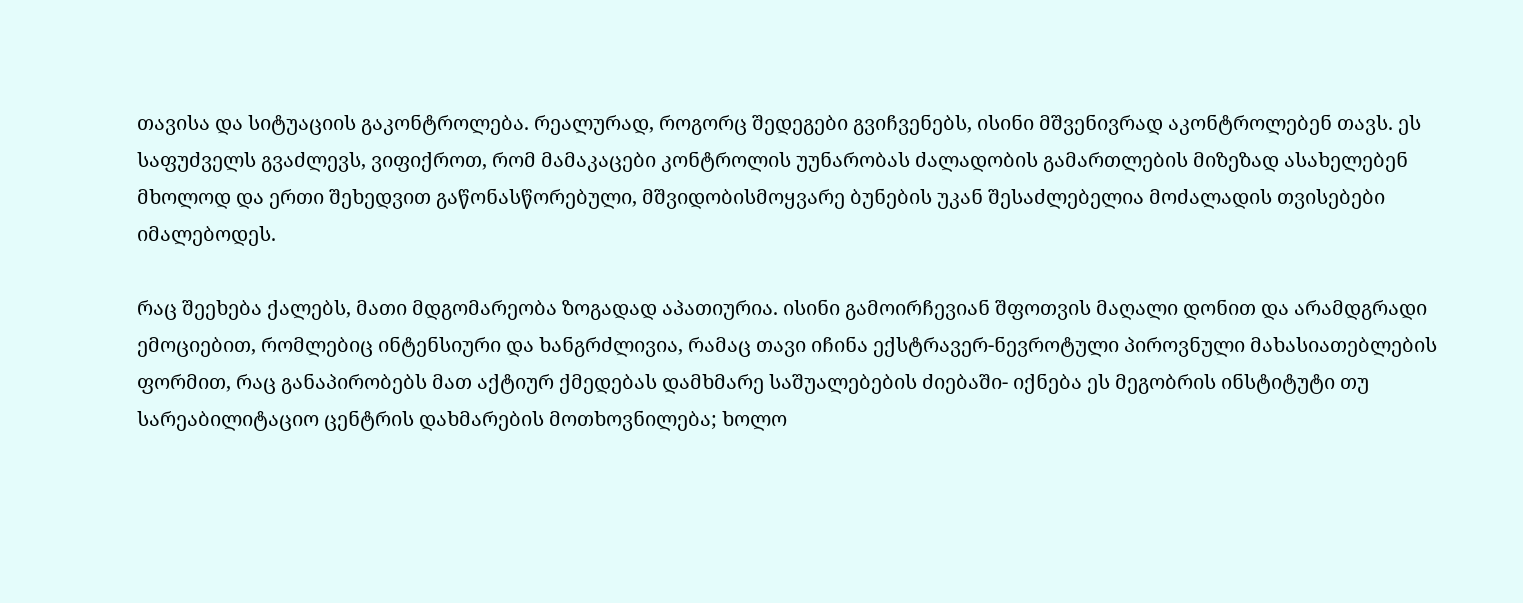თავისა და სიტუაციის გაკონტროლება. რეალურად, როგორც შედეგები გვიჩვენებს, ისინი მშვენივრად აკონტროლებენ თავს. ეს საფუძველს გვაძლევს, ვიფიქროთ, რომ მამაკაცები კონტროლის უუნარობას ძალადობის გამართლების მიზეზად ასახელებენ მხოლოდ და ერთი შეხედვით გაწონასწორებული, მშვიდობისმოყვარე ბუნების უკან შესაძლებელია მოძალადის თვისებები იმალებოდეს.

რაც შეეხება ქალებს, მათი მდგომარეობა ზოგადად აპათიურია. ისინი გამოირჩევიან შფოთვის მაღალი დონით და არამდგრადი ემოციებით, რომლებიც ინტენსიური და ხანგრძლივია, რამაც თავი იჩინა ექსტრავერ-ნევროტული პიროვნული მახასიათებლების ფორმით, რაც განაპირობებს მათ აქტიურ ქმედებას დამხმარე საშუალებების ძიებაში- იქნება ეს მეგობრის ინსტიტუტი თუ სარეაბილიტაციო ცენტრის დახმარების მოთხოვნილება; ხოლო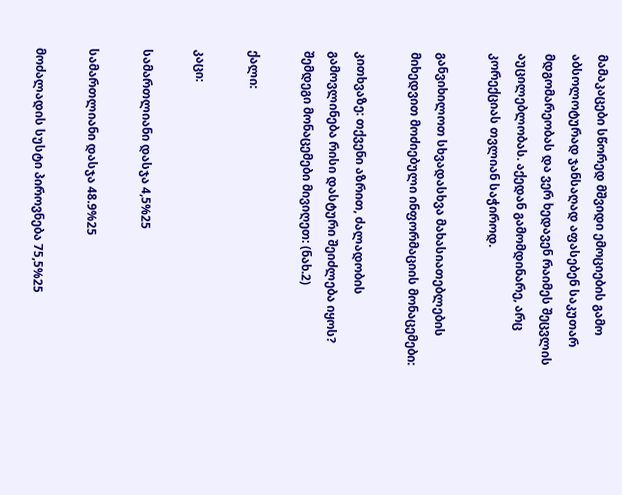მამაკაცები სწორედ მშვიდი ემოციების გამო აბსოლოტურად ჯანსაღად აფასებენ საკუთარ მდგომარეობას და ვერ ხედავენ რაიმეს შეცვლის აუცილებლობას. აქედან გამომდინარე, არც კორექციას თვლიან საჭიროდ.

განვიხილოთ სხვადასხვა მახასიათებლების მიხედვით მოძიებული ინფორმაციის მონაცემები:

კითხვაზე: თქვენი აზრით, ძალადობის გამოვლინება რისი დასტური შეიძლება იყოს? შემდეგი მონაცემები მივიღეთ: (ნახ.2)

ქალი:

კაცი:

სამართლიანი დასჯა 4,5%25

სამართლიანი დასჯა 48.9%25

მოძალადის სუსტი პიროვნება 75,5%25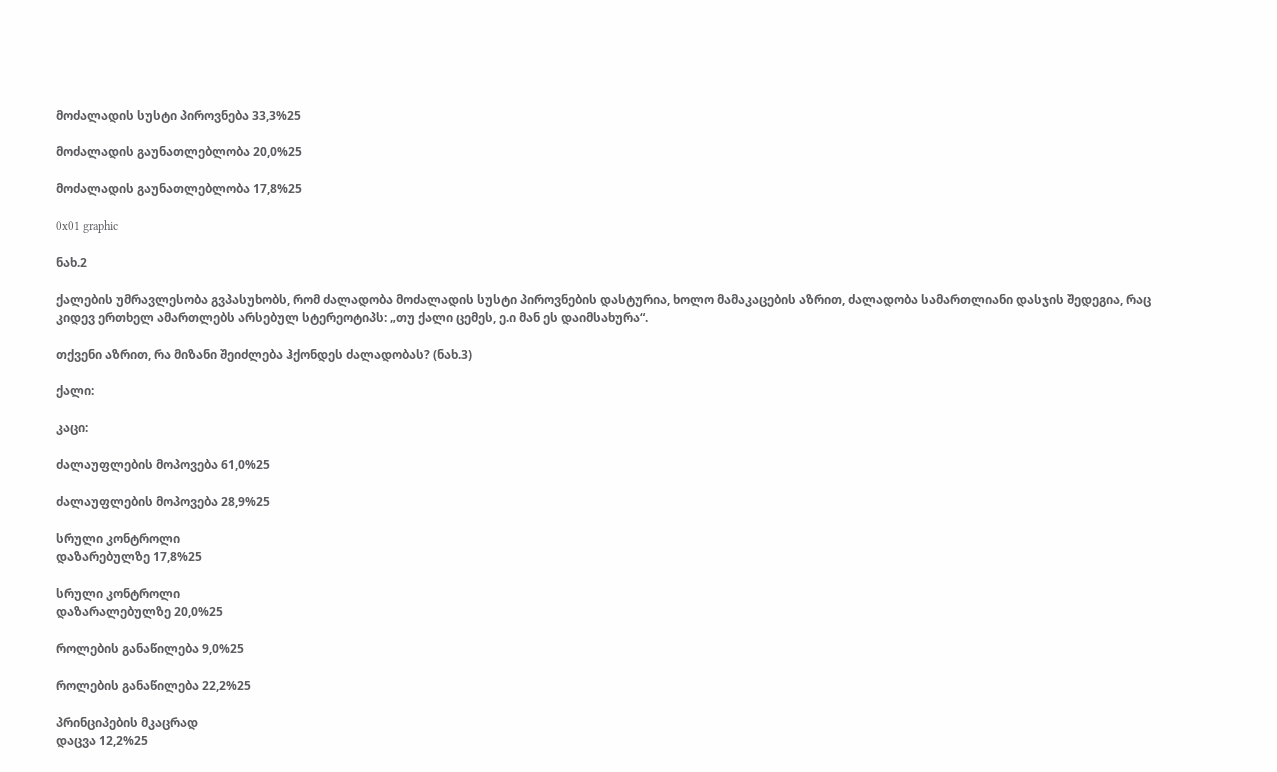მოძალადის სუსტი პიროვნება 33,3%25

მოძალადის გაუნათლებლობა 20,0%25

მოძალადის გაუნათლებლობა 17,8%25

0x01 graphic

ნახ.2

ქალების უმრავლესობა გვპასუხობს, რომ ძალადობა მოძალადის სუსტი პიროვნების დასტურია, ხოლო მამაკაცების აზრით, ძალადობა სამართლიანი დასჯის შედეგია, რაც კიდევ ერთხელ ამართლებს არსებულ სტერეოტიპს: „თუ ქალი ცემეს, ე.ი მან ეს დაიმსახურა“.

თქვენი აზრით, რა მიზანი შეიძლება ჰქონდეს ძალადობას? (ნახ.3)

ქალი:

კაცი:

ძალაუფლების მოპოვება 61,0%25

ძალაუფლების მოპოვება 28,9%25

სრული კონტროლი
დაზარებულზე 17,8%25

სრული კონტროლი
დაზარალებულზე 20,0%25

როლების განაწილება 9,0%25

როლების განაწილება 22,2%25

პრინციპების მკაცრად
დაცვა 12,2%25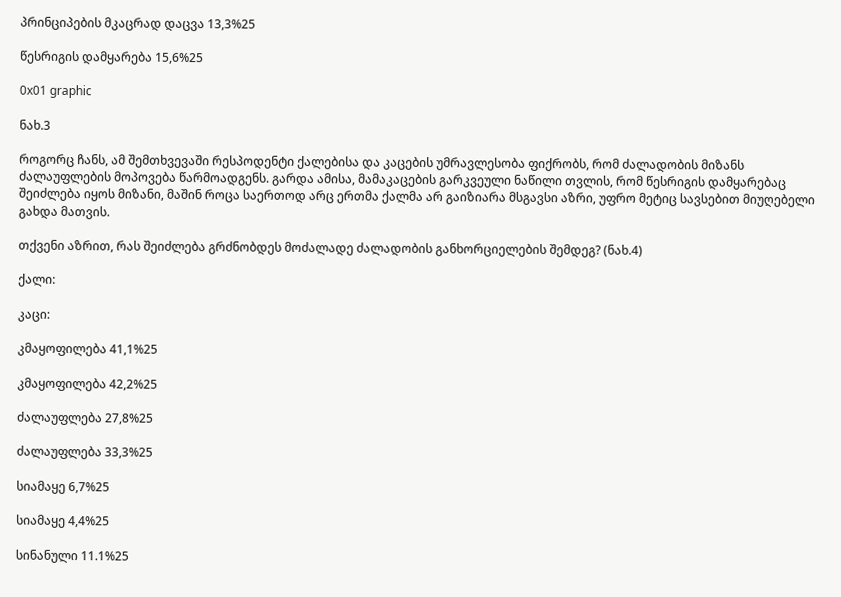პრინციპების მკაცრად დაცვა 13,3%25

წესრიგის დამყარება 15,6%25

0x01 graphic

ნახ.3

როგორც ჩანს, ამ შემთხვევაში რესპოდენტი ქალებისა და კაცების უმრავლესობა ფიქრობს, რომ ძალადობის მიზანს ძალაუფლების მოპოვება წარმოადგენს. გარდა ამისა, მამაკაცების გარკვეული ნაწილი თვლის, რომ წესრიგის დამყარებაც შეიძლება იყოს მიზანი, მაშინ როცა საერთოდ არც ერთმა ქალმა არ გაიზიარა მსგავსი აზრი, უფრო მეტიც სავსებით მიუღებელი გახდა მათვის.

თქვენი აზრით, რას შეიძლება გრძნობდეს მოძალადე ძალადობის განხორციელების შემდეგ? (ნახ.4)

ქალი:

კაცი:

კმაყოფილება 41,1%25

კმაყოფილება 42,2%25

ძალაუფლება 27,8%25

ძალაუფლება 33,3%25

სიამაყე 6,7%25

სიამაყე 4,4%25

სინანული 11.1%25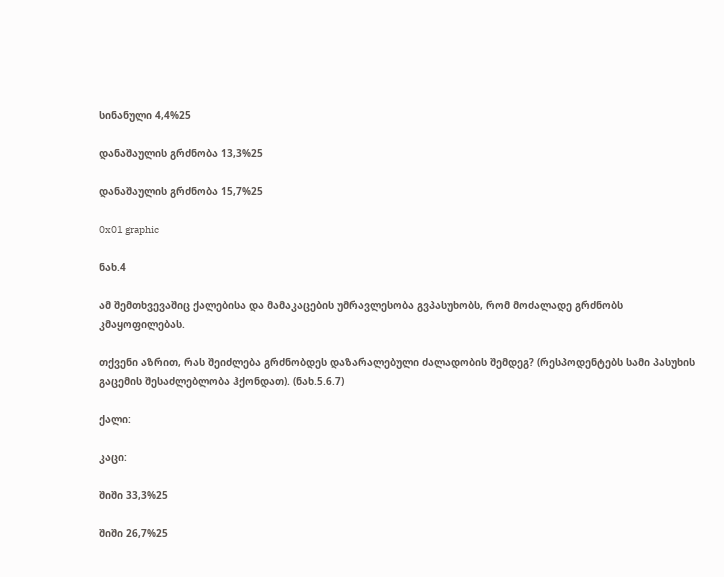სინანული 4,4%25

დანაშაულის გრძნობა 13,3%25

დანაშაულის გრძნობა 15,7%25

0x01 graphic

ნახ.4

ამ შემთხვევაშიც ქალებისა და მამაკაცების უმრავლესობა გვპასუხობს, რომ მოძალადე გრძნობს კმაყოფილებას.

თქვენი აზრით, რას შეიძლება გრძნობდეს დაზარალებული ძალადობის შემდეგ? (რესპოდენტებს სამი პასუხის გაცემის შესაძლებლობა ჰქონდათ). (ნახ.5.6.7)

ქალი:

კაცი:

შიში 33,3%25

შიში 26,7%25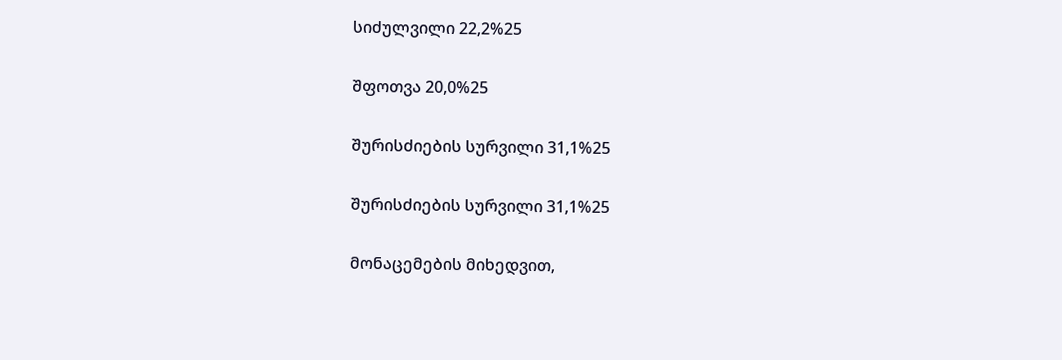სიძულვილი 22,2%25

შფოთვა 20,0%25

შურისძიების სურვილი 31,1%25

შურისძიების სურვილი 31,1%25

მონაცემების მიხედვით,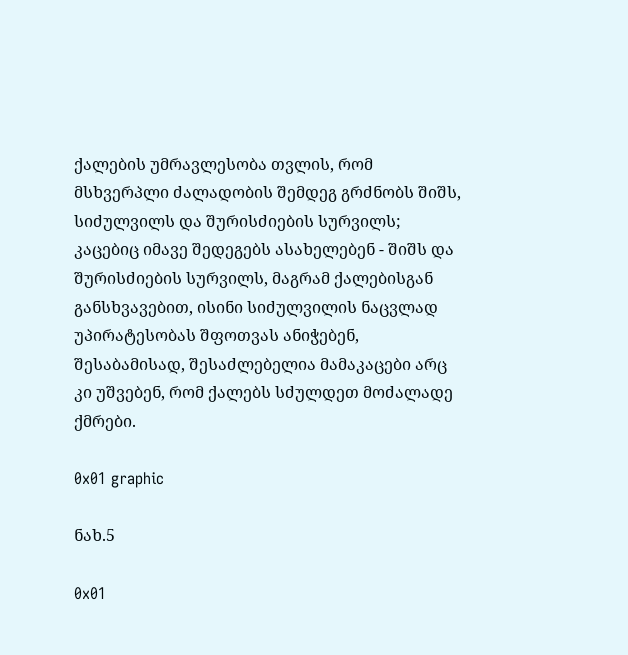ქალების უმრავლესობა თვლის, რომ მსხვერპლი ძალადობის შემდეგ გრძნობს შიშს, სიძულვილს და შურისძიების სურვილს; კაცებიც იმავე შედეგებს ასახელებენ - შიშს და შურისძიების სურვილს, მაგრამ ქალებისგან განსხვავებით, ისინი სიძულვილის ნაცვლად უპირატესობას შფოთვას ანიჭებენ, შესაბამისად, შესაძლებელია მამაკაცები არც კი უშვებენ, რომ ქალებს სძულდეთ მოძალადე ქმრები.

0x01 graphic

ნახ.5

0x01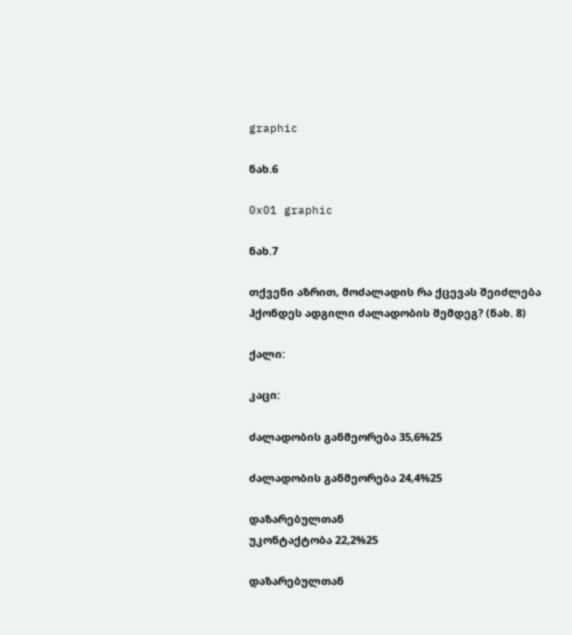graphic

ნახ.6

0x01 graphic

ნახ.7

თქვენი აზრით, მოძალადის რა ქცევას შეიძლება ჰქონდეს ადგილი ძალადობის შემდეგ? (ნახ. 8)

ქალი:

კაცი:

ძალადობის განმეორება 35,6%25

ძალადობის განმეორება 24,4%25

დაზარებულთან
უკონტაქტობა 22,2%25

დაზარებულთან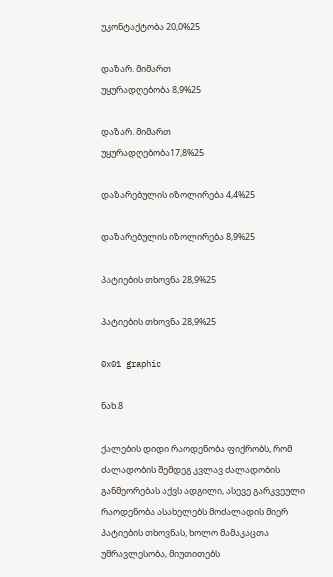უკონტაქტობა 20,0%25

დაზარ. მიმართ
უყურადღებობა 8,9%25

დაზარ. მიმართ
უყურადღებობა17,8%25

დაზარებულის იზოლირება 4,4%25

დაზარებულის იზოლირება 8,9%25

პატიების თხოვნა 28,9%25

პატიების თხოვნა 28,9%25

0x01 graphic

ნახ.8

ქალების დიდი რაოდენობა ფიქრობს, რომ ძალადობის შემდეგ კვლავ ძალადობის განმეორებას აქვს ადგილი, ასევე გარკვეული რაოდენობა ასახელებს მოძალადის მიერ პატიების თხოვნას, ხოლო მამაკაცთა უმრავლესობა, მიუთითებს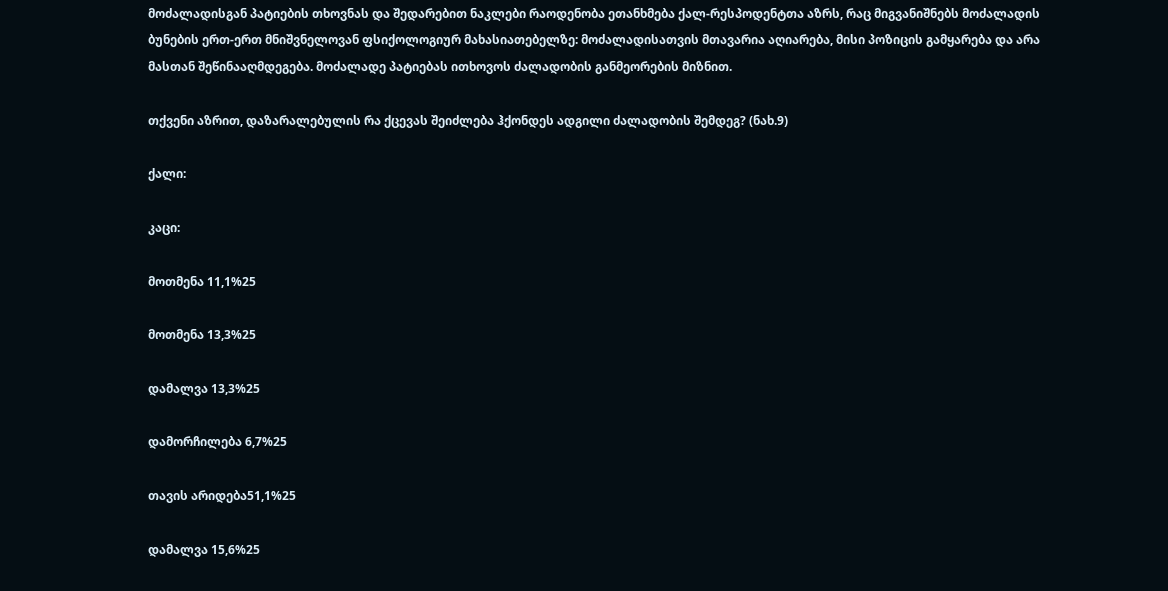მოძალადისგან პატიების თხოვნას და შედარებით ნაკლები რაოდენობა ეთანხმება ქალ-რესპოდენტთა აზრს, რაც მიგვანიშნებს მოძალადის ბუნების ერთ-ერთ მნიშვნელოვან ფსიქოლოგიურ მახასიათებელზე: მოძალადისათვის მთავარია აღიარება, მისი პოზიცის გამყარება და არა მასთან შეწინააღმდეგება. მოძალადე პატიებას ითხოვოს ძალადობის განმეორების მიზნით.

თქვენი აზრით, დაზარალებულის რა ქცევას შეიძლება ჰქონდეს ადგილი ძალადობის შემდეგ? (ნახ.9)

ქალი:

კაცი:

მოთმენა 11,1%25

მოთმენა 13,3%25

დამალვა 13,3%25

დამორჩილება 6,7%25

თავის არიდება51,1%25

დამალვა 15,6%25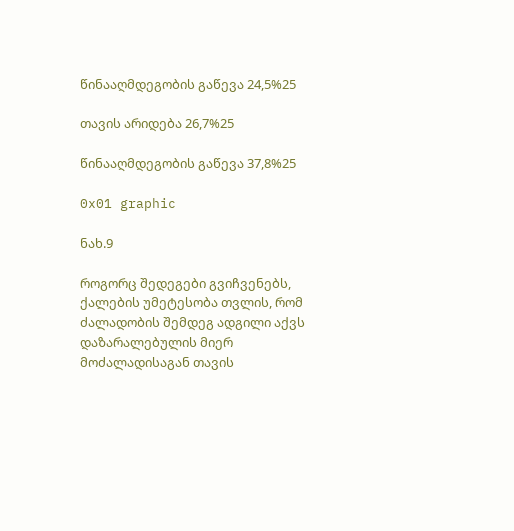წინააღმდეგობის გაწევა 24,5%25

თავის არიდება 26,7%25

წინააღმდეგობის გაწევა 37,8%25

0x01 graphic

ნახ.9

როგორც შედეგები გვიჩვენებს, ქალების უმეტესობა თვლის, რომ ძალადობის შემდეგ ადგილი აქვს დაზარალებულის მიერ მოძალადისაგან თავის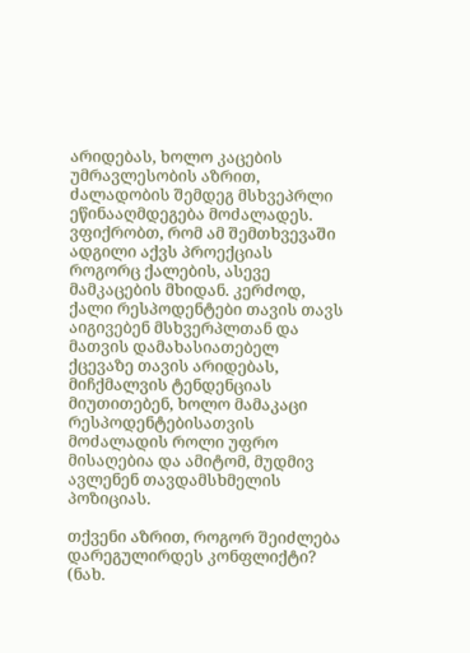არიდებას, ხოლო კაცების უმრავლესობის აზრით, ძალადობის შემდეგ მსხვეპრლი ეწინააღმდეგება მოძალადეს. ვფიქრობთ, რომ ამ შემთხვევაში ადგილი აქვს პროექციას როგორც ქალების, ასევე მამკაცების მხიდან. კერძოდ, ქალი რესპოდენტები თავის თავს აიგივებენ მსხვერპლთან და მათვის დამახასიათებელ ქცევაზე თავის არიდებას, მიჩქმალვის ტენდენციას მიუთითებენ, ხოლო მამაკაცი რესპოდენტებისათვის მოძალადის როლი უფრო მისაღებია და ამიტომ, მუდმივ ავლენენ თავდამსხმელის პოზიციას.

თქვენი აზრით, როგორ შეიძლება დარეგულირდეს კონფლიქტი? (ნახ.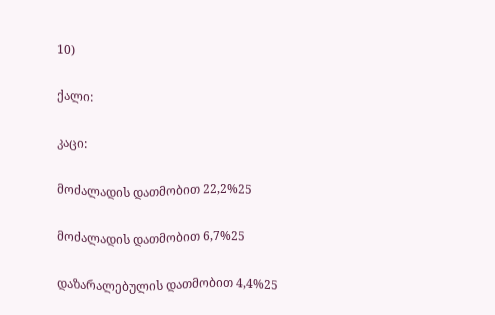10)

ქალი:

კაცი:

მოძალადის დათმობით 22,2%25

მოძალადის დათმობით 6,7%25

დაზარალებულის დათმობით 4,4%25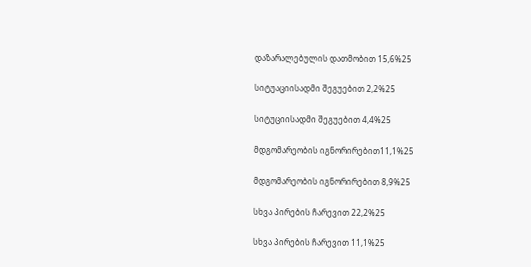დაზარალებულის დათმობით 15,6%25

სიტუაციისადმი შეგუებით 2,2%25

სიტუციისადმი შეგუებით 4,4%25

მდგომარეობის იგნორირებით11,1%25

მდგომარეობის იგნორირებით 8,9%25

სხვა პირების ჩარევით 22,2%25

სხვა პირების ჩარევით 11,1%25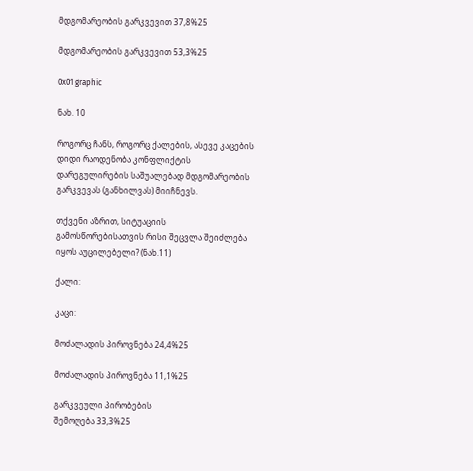მდგომარეობის გარკვევით 37,8%25

მდგომარეობის გარკვევით 53,3%25

0x01 graphic

ნახ. 10

როგორც ჩანს, როგორც ქალების, ასევე კაცების დიდი რაოდენობა კონფლიქტის დარეგულირების საშუალებად მდგომარეობის გარკვევას (განხილვას) მიიჩნევს.

თქვენი აზრით, სიტუაციის გამოსწორებისათვის რისი შეცვლა შეიძლება იყოს აუცილებელი? (ნახ.11)

ქალი:

კაცი:

მოძალადის პიროვნება 24,4%25

მოძალადის პიროვნება 11,1%25

გარკვეული პირობების
შემოღება 33,3%25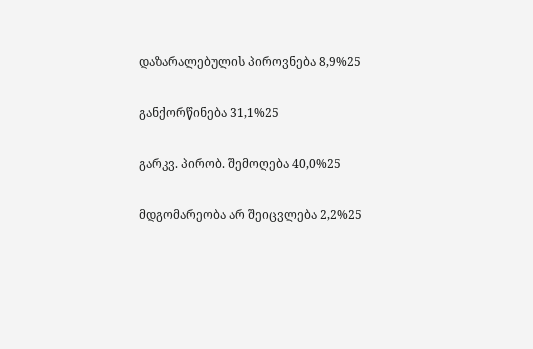დაზარალებულის პიროვნება 8,9%25

განქორწინება 31,1%25

გარკვ. პირობ. შემოღება 40,0%25

მდგომარეობა არ შეიცვლება 2,2%25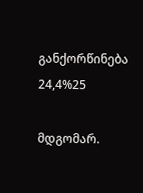განქორწინება 24,4%25

მდგომარ.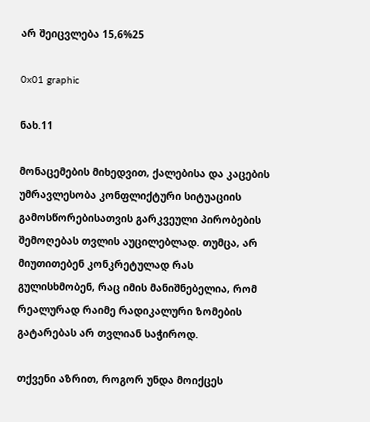არ შეიცვლება 15,6%25

0x01 graphic

ნახ.11

მონაცემების მიხედვით, ქალებისა და კაცების უმრავლესობა კონფლიქტური სიტუაციის გამოსწორებისათვის გარკვეული პირობების შემოღებას თვლის აუცილებლად. თუმცა, არ მიუთითებენ კონკრეტულად რას გულისხმობენ, რაც იმის მანიშნებელია, რომ რეალურად რაიმე რადიკალური ზომების გატარებას არ თვლიან საჭიროდ.

თქვენი აზრით, როგორ უნდა მოიქცეს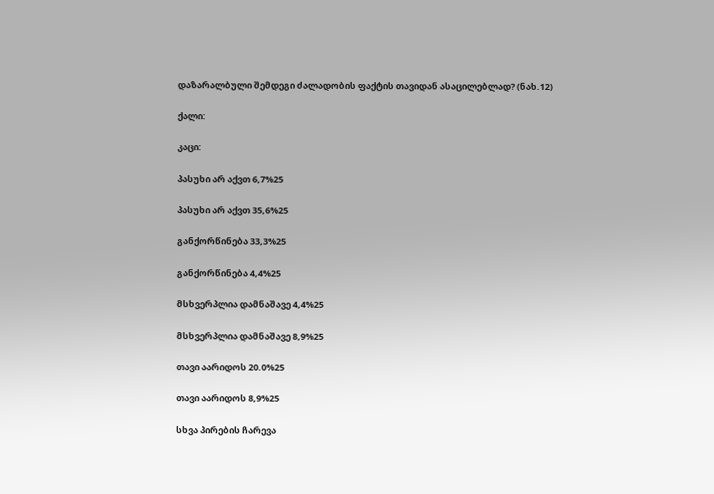დაზარალბული შემდეგი ძალადობის ფაქტის თავიდან ასაცილებლად? (ნახ.12)

ქალი:

კაცი:

პასუხი არ აქვთ 6,7%25

პასუხი არ აქვთ 35,6%25

განქორწინება 33,3%25

განქორწინება 4,4%25

მსხვერპლია დამნაშავე 4,4%25

მსხვერპლია დამნაშავე 8,9%25

თავი აარიდოს 20.0%25

თავი აარიდოს 8,9%25

სხვა პირების ჩარევა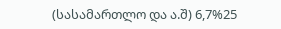(სასამართლო და ა.შ) 6,7%25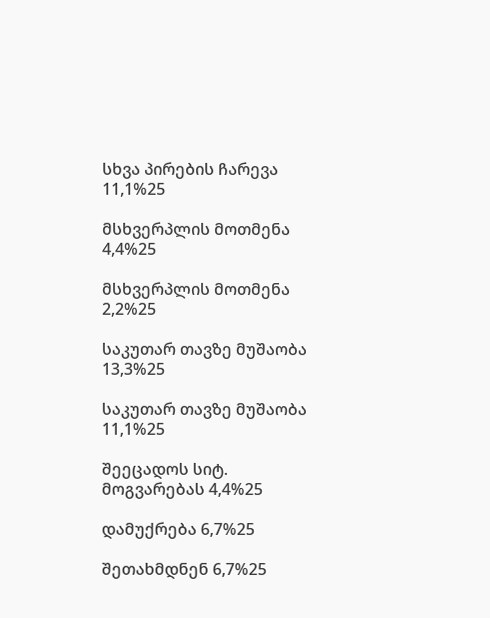სხვა პირების ჩარევა 11,1%25

მსხვერპლის მოთმენა 4,4%25

მსხვერპლის მოთმენა 2,2%25

საკუთარ თავზე მუშაობა 13,3%25

საკუთარ თავზე მუშაობა 11,1%25

შეეცადოს სიტ. მოგვარებას 4,4%25

დამუქრება 6,7%25

შეთახმდნენ 6,7%25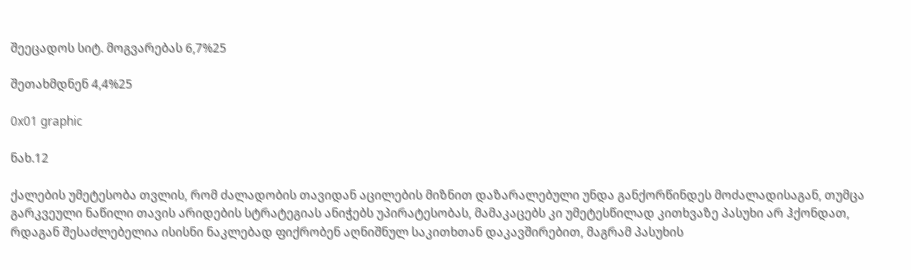შეეცადოს სიტ. მოგვარებას 6,7%25

შეთახმდნენ 4,4%25

0x01 graphic

ნახ.12

ქალების უმეტესობა თვლის, რომ ძალადობის თავიდან აცილების მიზნით დაზარალებული უნდა განქორწინდეს მოძალადისაგან, თუმცა გარკვეული ნაწილი თავის არიდების სტრატეგიას ანიჭებს უპირატესობას, მამაკაცებს კი უმეტესწილად კითხვაზე პასუხი არ ჰქონდათ, რდაგან შესაძლებელია ისისნი ნაკლებად ფიქრობენ აღნიშნულ საკითხთან დაკავშირებით, მაგრამ პასუხის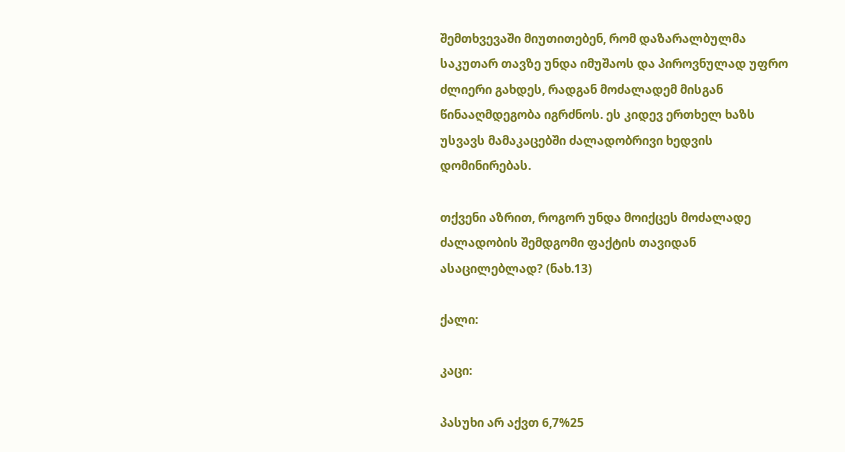შემთხვევაში მიუთითებენ, რომ დაზარალბულმა საკუთარ თავზე უნდა იმუშაოს და პიროვნულად უფრო ძლიერი გახდეს, რადგან მოძალადემ მისგან წინააღმდეგობა იგრძნოს. ეს კიდევ ერთხელ ხაზს უსვავს მამაკაცებში ძალადობრივი ხედვის დომინირებას.

თქვენი აზრით, როგორ უნდა მოიქცეს მოძალადე ძალადობის შემდგომი ფაქტის თავიდან ასაცილებლად? (ნახ.13)

ქალი:

კაცი:

პასუხი არ აქვთ 6,7%25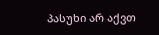პასუხი არ აქვთ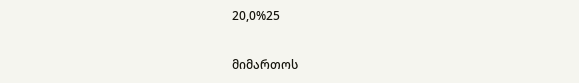20,0%25

მიმართოს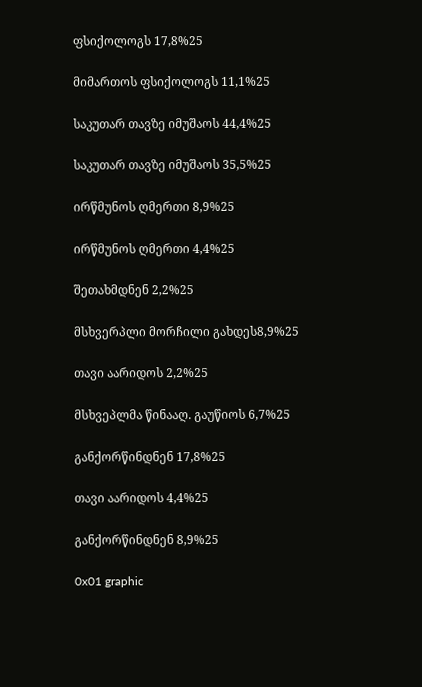ფსიქოლოგს 17,8%25

მიმართოს ფსიქოლოგს 11,1%25

საკუთარ თავზე იმუშაოს 44,4%25

საკუთარ თავზე იმუშაოს 35,5%25

ირწმუნოს ღმერთი 8,9%25

ირწმუნოს ღმერთი 4,4%25

შეთახმდნენ 2,2%25

მსხვერპლი მორჩილი გახდეს8,9%25

თავი აარიდოს 2,2%25

მსხვეპლმა წინააღ. გაუწიოს 6,7%25

განქორწინდნენ 17,8%25

თავი აარიდოს 4,4%25

განქორწინდნენ 8,9%25

0x01 graphic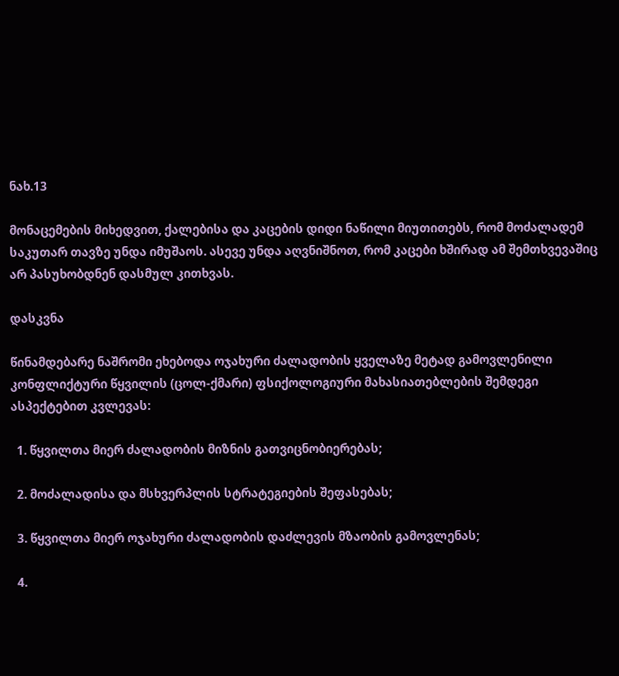ნახ.13

მონაცემების მიხედვით, ქალებისა და კაცების დიდი ნაწილი მიუთითებს, რომ მოძალადემ საკუთარ თავზე უნდა იმუშაოს. ასევე უნდა აღვნიშნოთ, რომ კაცები ხშირად ამ შემთხვევაშიც არ პასუხობდნენ დასმულ კითხვას.

დასკვნა

წინამდებარე ნაშრომი ეხებოდა ოჯახური ძალადობის ყველაზე მეტად გამოვლენილი კონფლიქტური წყვილის (ცოლ-ქმარი) ფსიქოლოგიური მახასიათებლების შემდეგი ასპექტებით კვლევას:

  1. წყვილთა მიერ ძალადობის მიზნის გათვიცნობიერებას;

  2. მოძალადისა და მსხვერპლის სტრატეგიების შეფასებას;

  3. წყვილთა მიერ ოჯახური ძალადობის დაძლევის მზაობის გამოვლენას;

  4.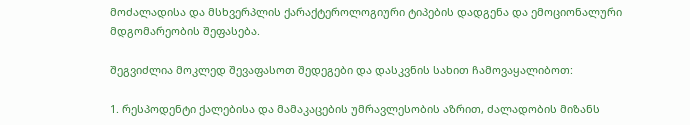მოძალადისა და მსხვერპლის ქარაქტეროლოგიური ტიპების დადგენა და ემოციონალური მდგომარეობის შეფასება.

შეგვიძლია მოკლედ შევაფასოთ შედეგები და დასკვნის სახით ჩამოვაყალიბოთ:

1. რესპოდენტი ქალებისა და მამაკაცების უმრავლესობის აზრით, ძალადობის მიზანს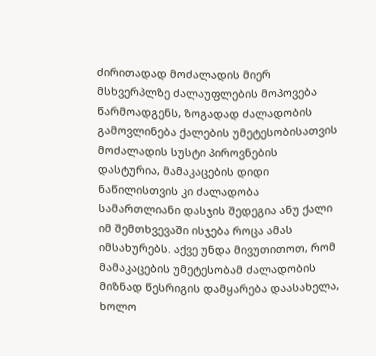ძირითადად მოძალადის მიერ მსხვერპლზე ძალაუფლების მოპოვება წარმოადგენს, ზოგადად ძალადობის გამოვლინება ქალების უმეტესობისათვის მოძალადის სუსტი პიროვნების დასტურია, მამაკაცების დიდი ნაწილისთვის კი ძალადობა სამართლიანი დასჯის შედეგია ანუ ქალი იმ შემთხვევაში ისჯება როცა ამას იმსახურებს. აქვე უნდა მივუთითოთ, რომ მამაკაცების უმეტესობამ ძალადობის მიზნად წესრიგის დამყარება დაასახელა, ხოლო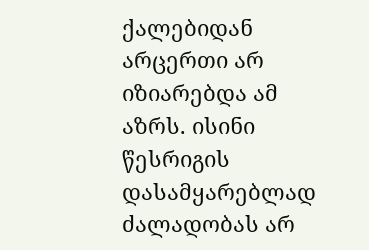ქალებიდან არცერთი არ იზიარებდა ამ აზრს. ისინი წესრიგის დასამყარებლად ძალადობას არ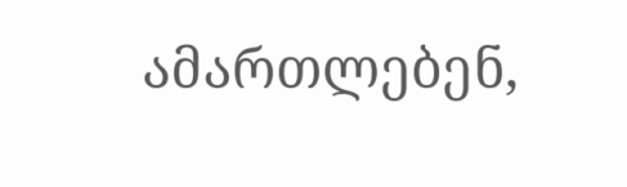ამართლებენ,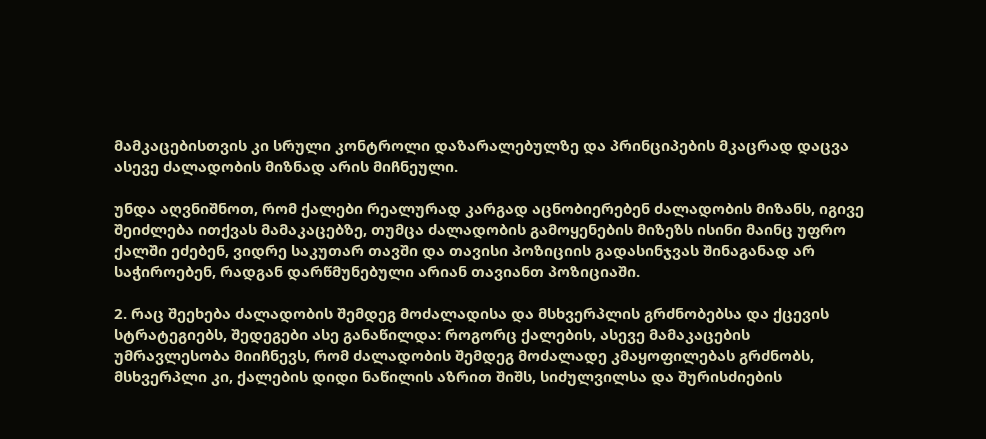მამკაცებისთვის კი სრული კონტროლი დაზარალებულზე და პრინციპების მკაცრად დაცვა ასევე ძალადობის მიზნად არის მიჩნეული.

უნდა აღვნიშნოთ, რომ ქალები რეალურად კარგად აცნობიერებენ ძალადობის მიზანს, იგივე შეიძლება ითქვას მამაკაცებზე, თუმცა ძალადობის გამოყენების მიზეზს ისინი მაინც უფრო ქალში ეძებენ, ვიდრე საკუთარ თავში და თავისი პოზიციის გადასინჯვას შინაგანად არ საჭიროებენ, რადგან დარწმუნებული არიან თავიანთ პოზიციაში.

2. რაც შეეხება ძალადობის შემდეგ მოძალადისა და მსხვერპლის გრძნობებსა და ქცევის სტრატეგიებს, შედეგები ასე განაწილდა: როგორც ქალების, ასევე მამაკაცების უმრავლესობა მიიჩნევს, რომ ძალადობის შემდეგ მოძალადე კმაყოფილებას გრძნობს, მსხვერპლი კი, ქალების დიდი ნაწილის აზრით შიშს, სიძულვილსა და შურისძიების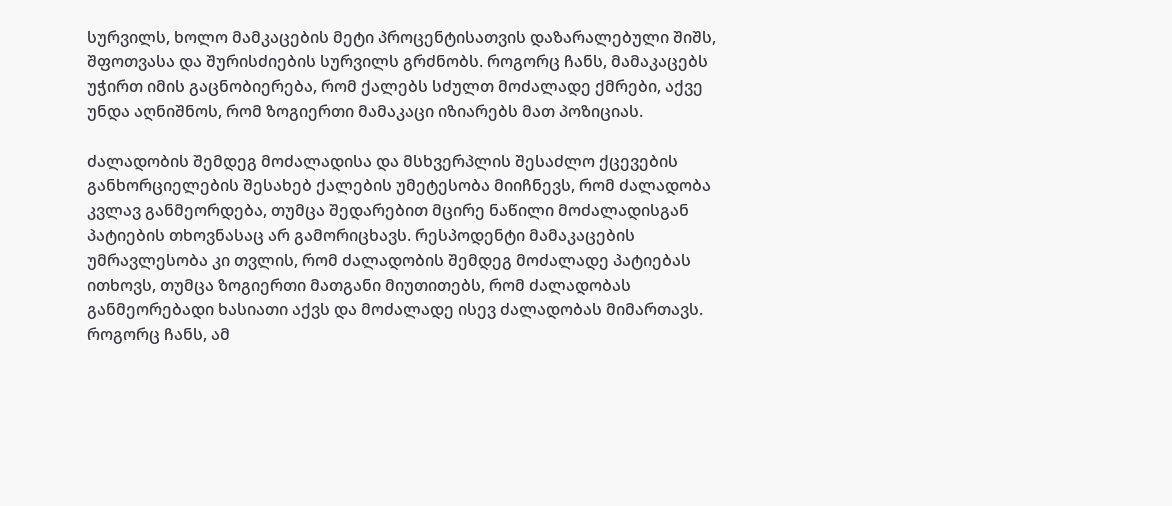სურვილს, ხოლო მამკაცების მეტი პროცენტისათვის დაზარალებული შიშს, შფოთვასა და შურისძიების სურვილს გრძნობს. როგორც ჩანს, მამაკაცებს უჭირთ იმის გაცნობიერება, რომ ქალებს სძულთ მოძალადე ქმრები, აქვე უნდა აღნიშნოს, რომ ზოგიერთი მამაკაცი იზიარებს მათ პოზიციას.

ძალადობის შემდეგ მოძალადისა და მსხვერპლის შესაძლო ქცევების განხორციელების შესახებ ქალების უმეტესობა მიიჩნევს, რომ ძალადობა კვლავ განმეორდება, თუმცა შედარებით მცირე ნაწილი მოძალადისგან პატიების თხოვნასაც არ გამორიცხავს. რესპოდენტი მამაკაცების უმრავლესობა კი თვლის, რომ ძალადობის შემდეგ მოძალადე პატიებას ითხოვს, თუმცა ზოგიერთი მათგანი მიუთითებს, რომ ძალადობას განმეორებადი ხასიათი აქვს და მოძალადე ისევ ძალადობას მიმართავს. როგორც ჩანს, ამ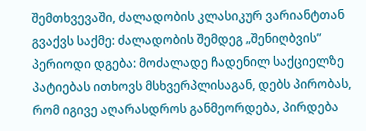შემთხვევაში, ძალადობის კლასიკურ ვარიანტთან გვაქვს საქმე: ძალადობის შემდეგ „შენიღბვის” პერიოდი დგება: მოძალადე ჩადენილ საქციელზე პატიებას ითხოვს მსხვერპლისაგან, დებს პირობას, რომ იგივე აღარასდროს განმეორდება, პირდება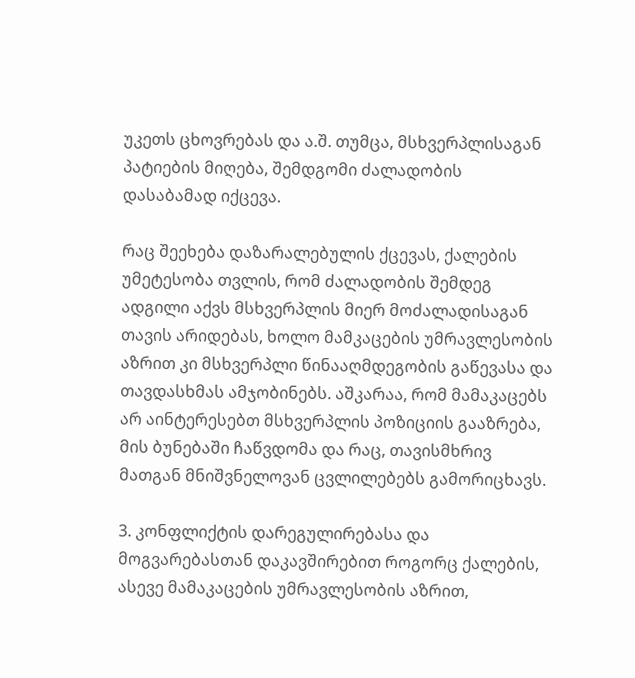უკეთს ცხოვრებას და ა.შ. თუმცა, მსხვერპლისაგან პატიების მიღება, შემდგომი ძალადობის დასაბამად იქცევა.

რაც შეეხება დაზარალებულის ქცევას, ქალების უმეტესობა თვლის, რომ ძალადობის შემდეგ ადგილი აქვს მსხვერპლის მიერ მოძალადისაგან თავის არიდებას, ხოლო მამკაცების უმრავლესობის აზრით კი მსხვერპლი წინააღმდეგობის გაწევასა და თავდასხმას ამჯობინებს. აშკარაა, რომ მამაკაცებს არ აინტერესებთ მსხვერპლის პოზიციის გააზრება, მის ბუნებაში ჩაწვდომა და რაც, თავისმხრივ მათგან მნიშვნელოვან ცვლილებებს გამორიცხავს.

3. კონფლიქტის დარეგულირებასა და მოგვარებასთან დაკავშირებით როგორც ქალების, ასევე მამაკაცების უმრავლესობის აზრით,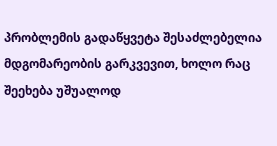პრობლემის გადაწყვეტა შესაძლებელია მდგომარეობის გარკვევით, ხოლო რაც შეეხება უშუალოდ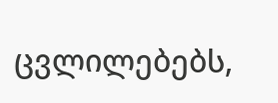ცვლილებებს,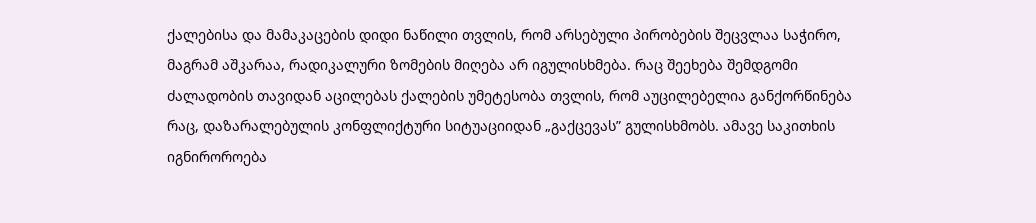ქალებისა და მამაკაცების დიდი ნაწილი თვლის, რომ არსებული პირობების შეცვლაა საჭირო, მაგრამ აშკარაა, რადიკალური ზომების მიღება არ იგულისხმება. რაც შეეხება შემდგომი ძალადობის თავიდან აცილებას ქალების უმეტესობა თვლის, რომ აუცილებელია განქორწინება რაც, დაზარალებულის კონფლიქტური სიტუაციიდან „გაქცევას” გულისხმობს. ამავე საკითხის იგნიროროება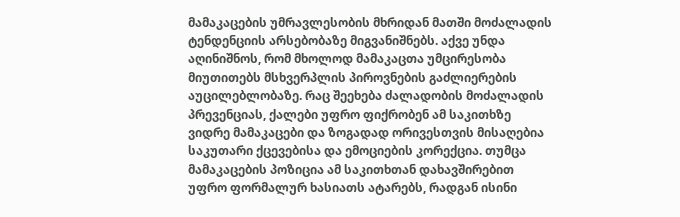მამაკაცების უმრავლესობის მხრიდან მათში მოძალადის ტენდენციის არსებობაზე მიგვანიშნებს. აქვე უნდა აღინიშნოს, რომ მხოლოდ მამაკაცთა უმცირესობა მიუთითებს მსხვერპლის პიროვნების გაძლიერების აუცილებლობაზე. რაც შეეხება ძალადობის მოძალადის პრევენციას, ქალები უფრო ფიქრობენ ამ საკითხზე ვიდრე მამაკაცები და ზოგადად ორივესთვის მისაღებია საკუთარი ქცევებისა და ემოციების კორექცია. თუმცა მამაკაცების პოზიცია ამ საკითხთან დახავშირებით უფრო ფორმალურ ხასიათს ატარებს, რადგან ისინი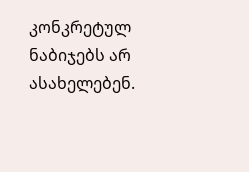კონკრეტულ ნაბიჯებს არ ასახელებენ.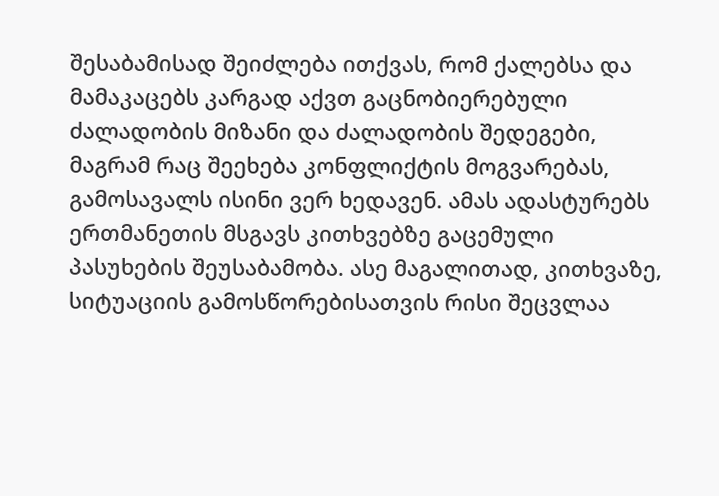შესაბამისად შეიძლება ითქვას, რომ ქალებსა და მამაკაცებს კარგად აქვთ გაცნობიერებული ძალადობის მიზანი და ძალადობის შედეგები, მაგრამ რაც შეეხება კონფლიქტის მოგვარებას, გამოსავალს ისინი ვერ ხედავენ. ამას ადასტურებს ერთმანეთის მსგავს კითხვებზე გაცემული პასუხების შეუსაბამობა. ასე მაგალითად, კითხვაზე, სიტუაციის გამოსწორებისათვის რისი შეცვლაა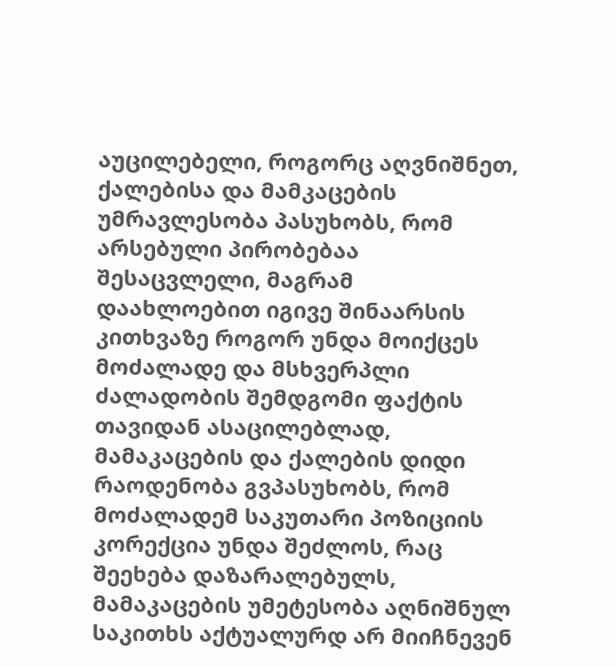აუცილებელი, როგორც აღვნიშნეთ, ქალებისა და მამკაცების უმრავლესობა პასუხობს, რომ არსებული პირობებაა შესაცვლელი, მაგრამ დაახლოებით იგივე შინაარსის კითხვაზე როგორ უნდა მოიქცეს მოძალადე და მსხვერპლი ძალადობის შემდგომი ფაქტის თავიდან ასაცილებლად, მამაკაცების და ქალების დიდი რაოდენობა გვპასუხობს, რომ მოძალადემ საკუთარი პოზიციის კორექცია უნდა შეძლოს, რაც შეეხება დაზარალებულს, მამაკაცების უმეტესობა აღნიშნულ საკითხს აქტუალურდ არ მიიჩნევენ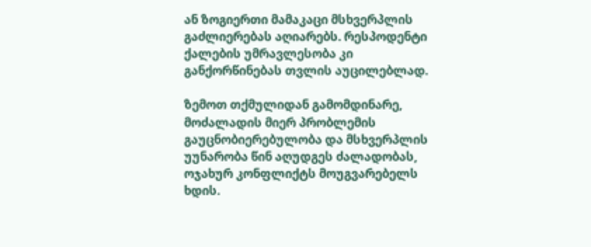ან ზოგიერთი მამაკაცი მსხვერპლის გაძლიერებას აღიარებს. რესპოდენტი ქალების უმრავლესობა კი განქორწინებას თვლის აუცილებლად.

ზემოთ თქმულიდან გამომდინარე, მოძალადის მიერ პრობლემის გაუცნობიერებულობა და მსხვერპლის უუნარობა წინ აღუდგეს ძალადობას, ოჯახურ კონფლიქტს მოუგვარებელს ხდის.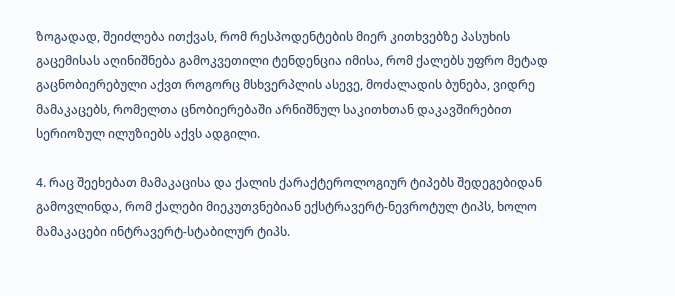ზოგადად, შეიძლება ითქვას, რომ რესპოდენტების მიერ კითხვებზე პასუხის გაცემისას აღინიშნება გამოკვეთილი ტენდენცია იმისა, რომ ქალებს უფრო მეტად გაცნობიერებული აქვთ როგორც მსხვერპლის ასევე, მოძალადის ბუნება, ვიდრე მამაკაცებს, რომელთა ცნობიერებაში არნიშნულ საკითხთან დაკავშირებით სერიოზულ ილუზიებს აქვს ადგილი.

4. რაც შეეხებათ მამაკაცისა და ქალის ქარაქტეროლოგიურ ტიპებს შედეგებიდან გამოვლინდა, რომ ქალები მიეკუთვნებიან ექსტრავერტ-ნევროტულ ტიპს, ხოლო მამაკაცები ინტრავერტ-სტაბილურ ტიპს.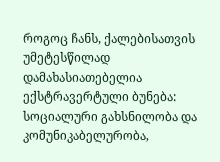როგოც ჩანს, ქალებისათვის უმეტესწილად დამახასიათებელია ექსტრავერტული ბუნება: სოციალური გახსნილობა და კომუნიკაბელურობა,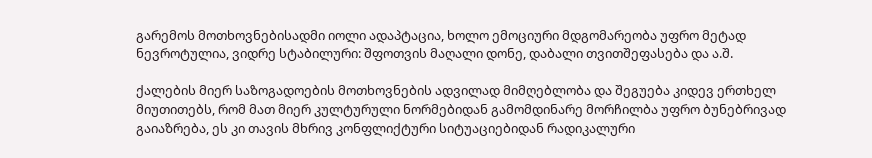გარემოს მოთხოვნებისადმი იოლი ადაპტაცია, ხოლო ემოციური მდგომარეობა უფრო მეტად ნევროტულია, ვიდრე სტაბილური: შფოთვის მაღალი დონე, დაბალი თვითშეფასება და ა.შ.

ქალების მიერ საზოგადოების მოთხოვნების ადვილად მიმღებლობა და შეგუება კიდევ ერთხელ მიუთითებს, რომ მათ მიერ კულტურული ნორმებიდან გამომდინარე მორჩილბა უფრო ბუნებრივად გაიაზრება, ეს კი თავის მხრივ კონფლიქტური სიტუაციებიდან რადიკალური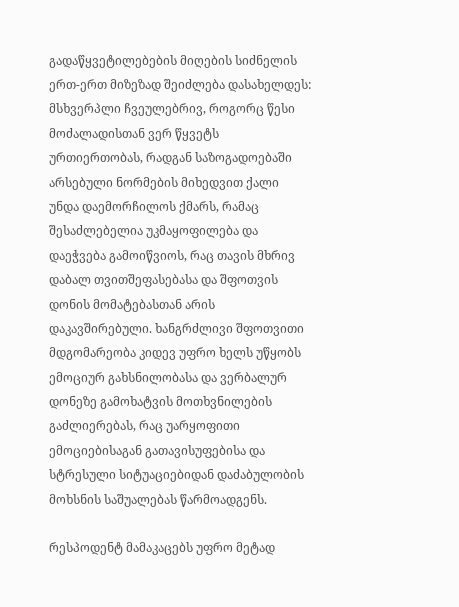გადაწყვეტილებების მიღების სიძნელის ერთ-ერთ მიზეზად შეიძლება დასახელდეს: მსხვერპლი ჩვეულებრივ, როგორც წესი მოძალადისთან ვერ წყვეტს ურთიერთობას, რადგან საზოგადოებაში არსებული ნორმების მიხედვით ქალი უნდა დაემორჩილოს ქმარს, რამაც შესაძლებელია უკმაყოფილება და დაეჭვება გამოიწვიოს, რაც თავის მხრივ დაბალ თვითშეფასებასა და შფოთვის დონის მომატებასთან არის დაკავშირებული. ხანგრძლივი შფოთვითი მდგომარეობა კიდევ უფრო ხელს უწყობს ემოციურ გახსნილობასა და ვერბალურ დონეზე გამოხატვის მოთხვნილების გაძლიერებას, რაც უარყოფითი ემოციებისაგან გათავისუფებისა და სტრესული სიტუაციებიდან დაძაბულობის მოხსნის საშუალებას წარმოადგენს.

რესპოდენტ მამაკაცებს უფრო მეტად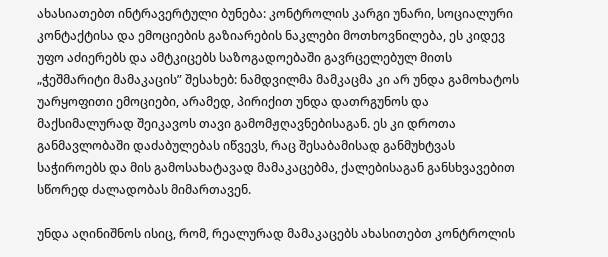ახასიათებთ ინტრავერტული ბუნება: კონტროლის კარგი უნარი, სოციალური კონტაქტისა და ემოციების გაზიარების ნაკლები მოთხოვნილება, ეს კიდევ უფო აძიერებს და ამტკიცებს საზოგადოებაში გავრცელებულ მითს „ჭეშმარიტი მამაკაცის” შესახებ: ნამდვილმა მამკაცმა კი არ უნდა გამოხატოს უარყოფითი ემოციები, არამედ, პირიქით უნდა დათრგუნოს და მაქსიმალურად შეიკავოს თავი გამომჟღავნებისაგან. ეს კი დროთა განმავლობაში დაძაბულებას იწვევს, რაც შესაბამისად განმუხტვას საჭიროებს და მის გამოსახატავად მამაკაცებმა, ქალებისაგან განსხვავებით სწორედ ძალადობას მიმართავენ.

უნდა აღინიშნოს ისიც, რომ, რეალურად მამაკაცებს ახასითებთ კონტროლის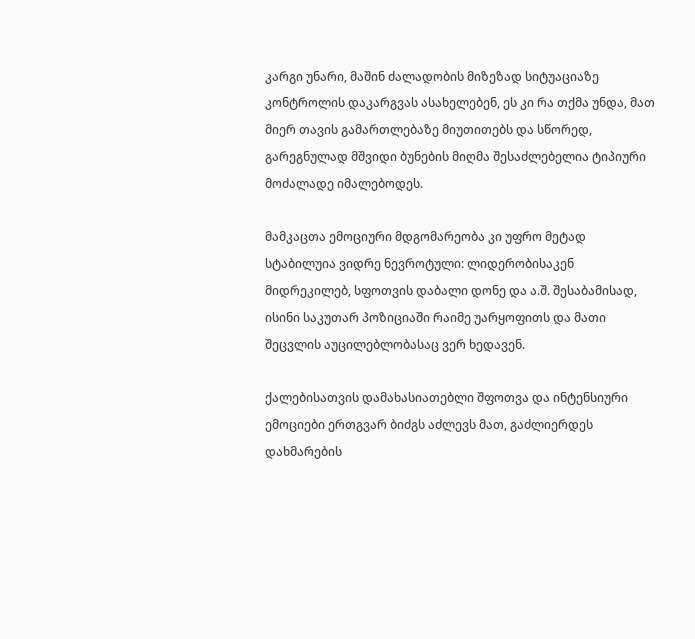კარგი უნარი, მაშინ ძალადობის მიზეზად სიტუაციაზე კონტროლის დაკარგვას ასახელებენ, ეს კი რა თქმა უნდა, მათ მიერ თავის გამართლებაზე მიუთითებს და სწორედ, გარეგნულად მშვიდი ბუნების მიღმა შესაძლებელია ტიპიური მოძალადე იმალებოდეს.

მამკაცთა ემოციური მდგომარეობა კი უფრო მეტად სტაბილუია ვიდრე ნევროტული: ლიდერობისაკენ მიდრეკილებ, სფოთვის დაბალი დონე და ა.შ. შესაბამისად, ისინი საკუთარ პოზიციაში რაიმე უარყოფითს და მათი შეცვლის აუცილებლობასაც ვერ ხედავენ.

ქალებისათვის დამახასიათებლი შფოთვა და ინტენსიური ემოციები ერთგვარ ბიძგს აძლევს მათ, გაძლიერდეს დახმარების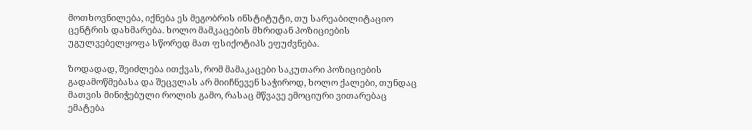მოთხოვნილება, იქნება ეს მეგობრის ინსტიტუტი, თუ სარეაბილიტაციო ცენტრის დახმარება. ხოლო მამკაცების მხრიდან პოზიციების უგულვებელყოფა სწორედ მათ ფსიქოტიპს ეფუძვნება.

ზოდადად, შეიძლება ითქვას, რომ მამაკაცები საკუთარი პოზიციების გადამოწმებასა და შეცვლას არ მიიჩნევენ საჭიროდ, ხოლო ქალები, თუნდაც მათვის მინიჭებული როლის გამო, რასაც მწვავე ემოციური ვითარებაც ემატება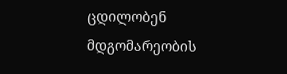ცდილობენ მდგომარეობის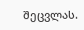შეცვლას.